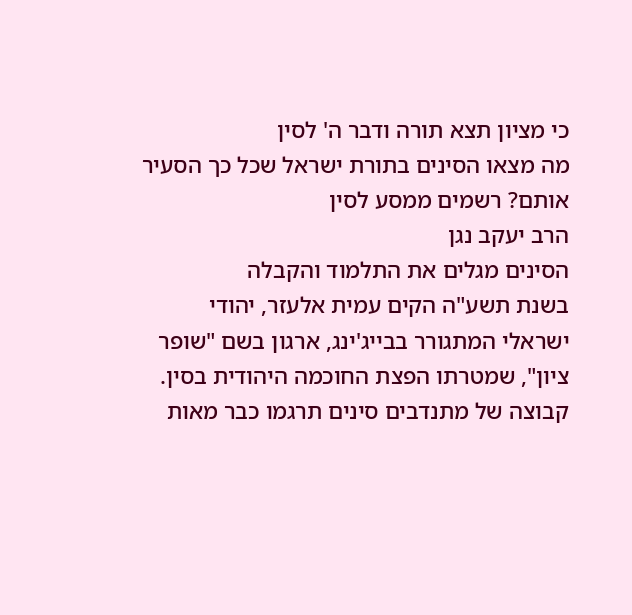כי מציון תצא תורה ודבר ה' לסין
מה מצאו הסינים בתורת ישראל שכל כך הסעיר אותם? רשמים ממסע לסין
הרב יעקב נגן
הסינים מגלים את התלמוד והקבלה
בשנת תשע"ה הקים עמית אלעזר, יהודי ישראלי המתגורר בבייג'ינג, ארגון בשם "שופר ציון", שמטרתו הפצת החוכמה היהודית בסין. קבוצה של מתנדבים סינים תרגמו כבר מאות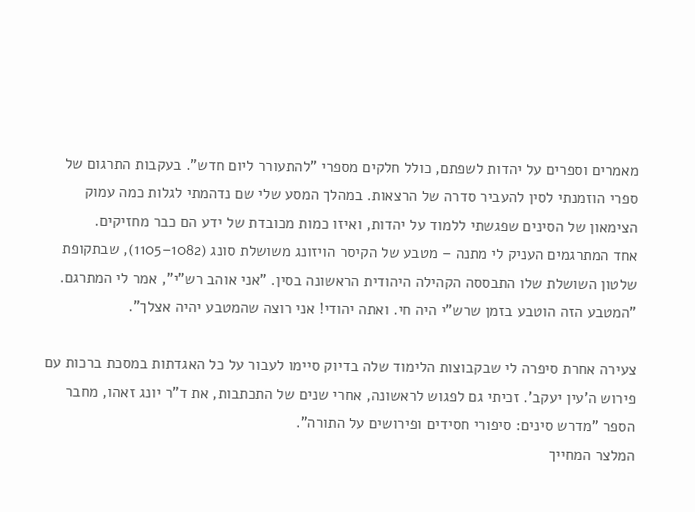מאמרים וספרים על יהדות לשפתם, כולל חלקים מספרי "להתעורר ליום חדש". בעקבות התרגום של ספרי הוזמנתי לסין להעביר סדרה של הרצאות. במהלך המסע שלי שם נדהמתי לגלות כמה עמוק הצימאון של הסינים שפגשתי ללמוד על יהדות, ואיזו כמות מכובדת של ידע הם כבר מחזיקים.
אחד המתרגמים העניק לי מתנה – מטבע של הקיסר הויזונג משושלת סונג (1082–1105), שבתקופת שלטון השושלת שלו התבססה הקהילה היהודית הראשונה בסין. "אני אוהב רש"י", אמר לי המתרגם. "המטבע הזה הוטבע בזמן שרש"י היה חי. ואתה יהודי! אני רוצה שהמטבע יהיה אצלך".

צעירה אחרת סיפרה לי שבקבוצות הלימוד שלה בדיוק סיימו לעבור על כל האגדתות במסכת ברכות עם פירוש ה'עין יעקב'. זכיתי גם לפגוש לראשונה, אחרי שנים של התכתבות, את ד"ר יונג זאהו, מחבר הספר "מדרש סינים: סיפורי חסידים ופירושים על התורה".
המלצר המחייך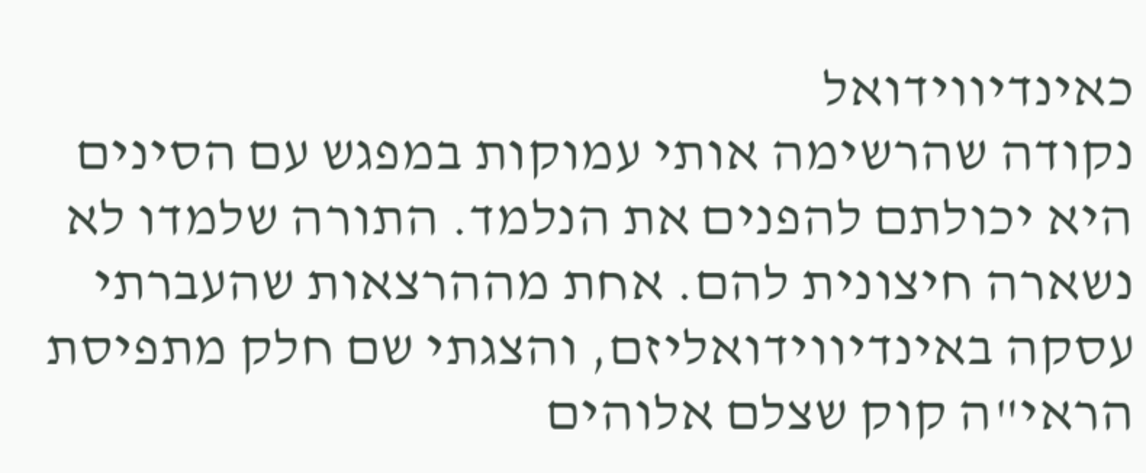כאינדיווידואל
נקודה שהרשימה אותי עמוקות במפגש עם הסינים היא יכולתם להפנים את הנלמד. התורה שלמדו לא נשארה חיצונית להם. אחת מההרצאות שהעברתי עסקה באינדיווידואליזם, והצגתי שם חלק מתפיסת הראי"ה קוק שצלם אלוהים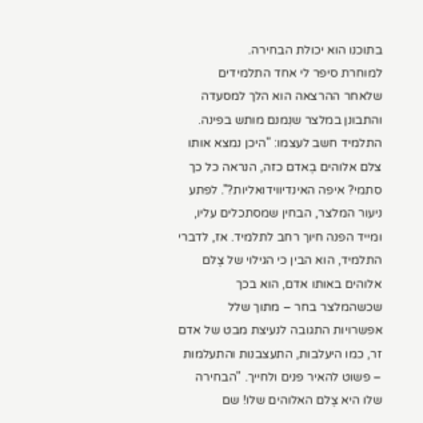בתוכנו הוא יכולת הבחירה.
למוחרת סיפר לי אחד התלמידים שלאחר ההרצאה הוא הלך למסעדה והתבונן במלצר שנִמנם מותש בפינה. התלמיד חשב לעצמו: "היכן נמצא אותו צלם אלוהים בְאדם כזה, הנראה כל כך סתמי? איפה האינדיווידואליות?". לפתע ניעור המלצר, הבחין שמסתכלים עליו, ומייד הפנה חיוך רחב לתלמיד. אז, לדברי התלמיד, הוא הבין כי הגילוי של צֶלם אלוהים באותו אדם, הוא בכך שכשהמלצר בחר – מתוך שלל אפשרויות התגובה לנעיצת מבט של אדם זר, כמו היעלבות, התעצבנות והתעלמות – פשוט להאיר פנים ולחייך. "הבחירה שלו היא צֶלם האלוהים שלו! שם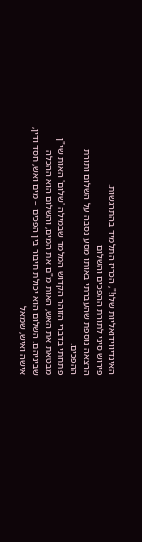האינדיווידואליות שלו!", הכריז התלמיד בהתרגשות.
פירוש סיני לתורת ההפכים והשלום
הרצאה נוספת שהעברתי באותו מסע נסבה על השלום ותורת ההפכים.
פתחתי בדברי הזוהר הקדוש המלמד שבמילה 'שלום' האות שי"ן מבטאת את האש, האות מ"ם את המים, והשלום הוא ההכלה שביניהם. השלום הוא יכולת חיבור בין הפכים – מים ואש, חסד ודין, אישה ואיש, שמאל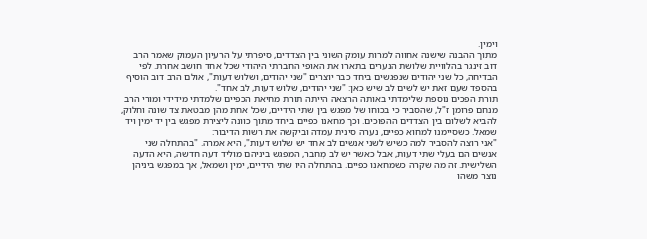וימין.
מתוך ההבנה שישנה אחווה למרות עומק השוני בין הצדדים, סיפרתי על הרעיון העמוק שאמר הרב דוב זינגר בהלוויית שלושת הנערים בתארו את האופי החברתי היהודי שכל אחד חושב אחרת. לפי הבדיחה, כל שני יהודים שנפגשים ביחד כבר יוצרים "שני יהודים, ושלוש דעות", אולם הרב דוב הוסיף בהספד שעם זאת יש לשים לב שיש כאן: "שני יהודים, שלוש דעות, לב אחד".
תורת הפכים נוספת שלימדתי באותה הרצאה הייתה תורת מחיאת הכפיים שלמדתי מידידי ומורי הרב מנחם פרומן ז"ל, שהסביר כי בכוחו של מפגש בין שתי הידיים, שכל אחת מהן מבטאת צד שונה וחלוק, להביא לשלום בין הצדדים ההפוכים. וכך מחאנו כפיים ביחד מתוך כוונה ליצירת מפגש בין יד ימין ויד שמאל. כשסיימנו למחוא כפיים, נערה סינית עמדה וביקשה את רשות הדיבור:
"אני רוצה להסביר למה כשיש לשני אנשים לב אחד יש שלוש דעות", היא אמרה. "בהתחלה שני אנשים הם בעלי שתי דעות, אבל כאשר יש לב מְחבר, המפגש ביניהם מוליד דעה חדשה, היא הדעה השלישית. זה מה שקרה כשמחאנו כפיים. בהתחלה היו שתי הידיים, ימין ושמאל, אך במפגש ביניהן נוצר משהו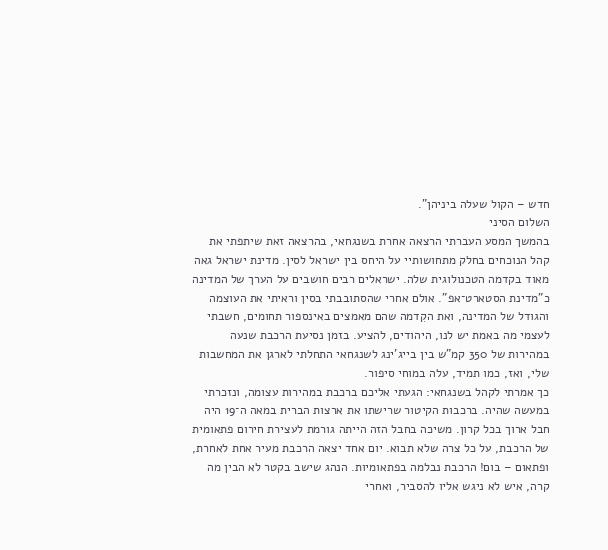חדש – הקול שעלה ביניהן".
השלום הסיני
בהמשך המסע העברתי הרצאה אחרת בשנגחאי, בהרצאה זאת שיתפתי את קהל הנוכחים בחלק מתחושותיי על היחס בין ישראל לסין. מדינת ישראל גאה מאוד בקדמה הטכנולוגית שלה. ישראלים רבים חושבים על הערך של המדינה כ"מדינת הסטארט־אפ". אולם אחרי שהסתובבתי בסין וראיתי את העוצמה והגודל של המדינה, ואת הקִדמה שהם מאמצים באינספור תחומים, חשבתי לעצמי מה באמת יש לנו, היהודים, להציע. בזמן נסיעת הרכבת שנעה במהירות של 350 קמ"ש בין בייג'ינג לשנגחאי התחלתי לארגן את המחשבות שלי, ואז, כמו תמיד, עלה במוחי סיפור.
כך אמרתי לקהל בשנגחאי: הגעתי אליכם ברכבת במהירות עצומה, ונזכרתי במעשה שהיה. ברכבות הקיטור שרישתו את ארצות הברית במאה ה־19 היה חבל ארוך בכל קרון. משיכה בחבל הזה הייתה גורמת לעצירת חירום פתאומית של הרכבת, על כל צרה שלא תבוא. יום אחד יצאה הרכבת מעיר אחת לאחרת, ופתאום – בום! הרכבת נבלמה בפתאומיות. הנהג שישב בקטר לא הבין מה קרה, איש לא ניגש אליו להסביר, ואחרי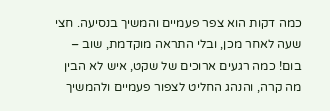כמה דקות הוא צפר פעמיים והמשיך בנסיעה. חצי שעה לאחר מכן, ובלי התראה מוקדמת, שוב – בום! כמה רגעים ארוכים של שקט, איש לא הבין מה קרה, והנהג החליט לצפור פעמיים ולהמשיך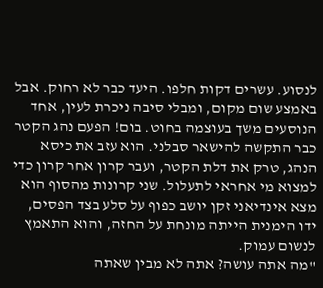לנסוע. עשרים דקות חלפו. היעד כבר לא רחוק. אבל באמצע שום מקום, ומבלי סיבה ניכרת לעין, אחד הנוסעים משך בעוצמה בחוט. בום! הפעם נהג הקטר כבר התקשה להישאר סבלני. הוא עזב את כיסא הנהג, טרק את דלת הקטר, ועבר קרון אחר קרון כדי למצוא מי אחראי לתעלול. שני קרונות מהסוף הוא מצא אינדיאני זקן יושב כפוף על סלע בצד הפסים, ידו הימנית הייתה מונחת על החזה, והוא התאמץ לנשום עמוק.
"מה אתה עושה? אתה לא מבין שאתה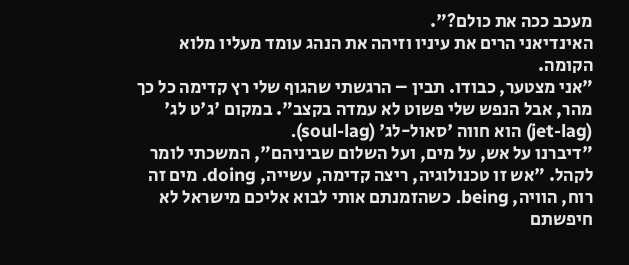מעכב ככה את כולם?".
האינדיאני הרים את עיניו וזיהה את הנהג עומד מעליו מלוא הקומה.
"אני מצטער, כבודו. תבין – הרגשתי שהגוף שלי רץ קדימה כל כך מהר, אבל הנפש שלי פשוט לא עמדה בקצב". במקום 'ג'ט לג' (jet-lag) הוא חווה 'סאול-לג' (soul-lag).
"דיברנו על אש, על מים, ועל השלום שביניהם", המשכתי לומר לקהל. "אש זו טכנולוגיה, ריצה קדימה, עשייה, doing. מים זה רוח, הוויה, being. כשהזמנתם אותי לבוא אליכם מישראל לא חיפשתם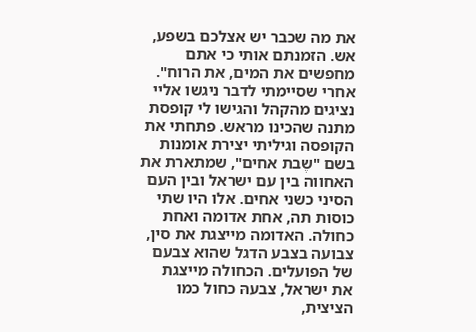את מה שכבר יש אצלכם בשפע, אש. הזמנתם אותי כי אתם מחפשים את המים, את הרוח".
אחרי שסיימתי לדבר ניגשו אליי נציגים מהקהל והגישו לי קופסת מתנה שהכינו מראש. פתחתי את הקופסה וגיליתי יצירת אומנות בשם "שֶבת אחים", שמתארת את האחווה בין עם ישראל ובין העם הסיני כשני אחים. אלו היו שתי כוסות תה, אחת אדומה ואחת כחולה. האדומה מייצגת את סין, צבועה בצבע הדגל שהוא צבעם של הפועלים. הכחולה מייצגת את ישראל, צבעהּ כחול כמו הציצית,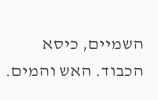השמיים, כיסא הכבוד. האש והמים.